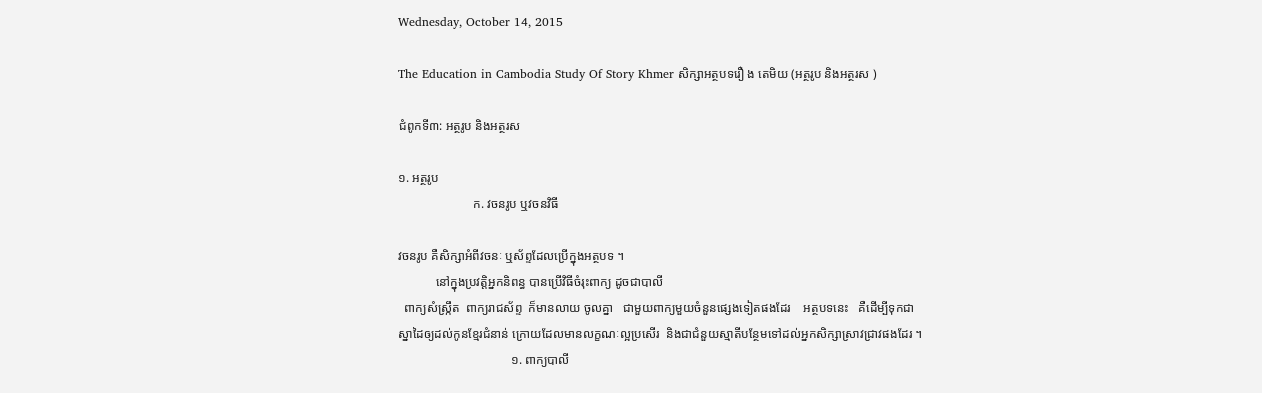Wednesday, October 14, 2015

The Education in Cambodia Study Of Story Khmer សិក្សាអត្ថបទរឿ ង តេមិយ (អត្ថរូប និងអត្ថរស )

ជំពូកទី៣: អត្ថរូប និងអត្ថរស

១. អត្ថរូប
                        ក. វចនរូប ឬវចនវិធី

វចនរូប គឺសិក្សាអំពីវចនៈ ឬស័ព្ទដែលប្រើក្នុងអត្ថបទ ។
            នៅក្នុងប្រវត្តិអ្នកនិពន្ធ បានប្រើវិធីចំរុះពាក្យ ដូចជាបាលី
  ពាក្យសំស្រ្កឹត  ពាក្យរាជស័ព្ទ  ក៏មានលាយ ចូលគ្នា   ជាមួយពាក្យមួយចំនួនផ្សេងទៀតផងដែរ    អត្ថបទនេះ   គឺដើម្បីទុកជាស្នាដៃឲ្យដល់កូនខ្មែរជំនាន់ ក្រោយដែលមានលក្ខណៈល្អប្រសើរ  និងជាជំនួយស្មាតីបន្ថែមទៅដល់អ្នកសិក្សាស្រាវជ្រាវផងដែរ ។
                                    ១. ពាក្យបាលី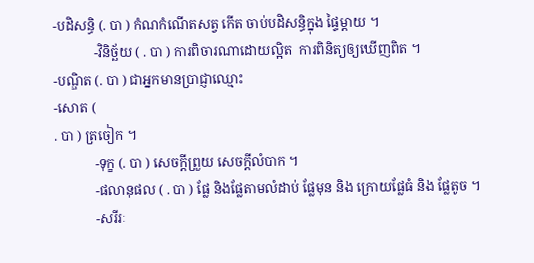-បដិសន្ធិ (. បា ) កំណកំណើតសត្វ កើត ចាប់បដិសន្ធិក្នុង ផ្ទៃម្ដាយ ។
            -វិនិច្ឆ័យ ( . បា ) ការពិចារណាដោយល្អិត  ការពិនិត្យឲ្យឃើញពិត ។
-បណ្ឌិត (. បា ) ជាអ្នកមានប្រាជ្ញាឈ្មោះ
-សោត (
. បា ) ត្រចៀក ។
            -ទុក្ខ (. បា ) សេចក្ដីព្រួយ សេចក្ដីលំបាក ។
            -ផលានុផល ( . បា ) ផ្លែ និងផ្លែតាមលំដាប់ ផ្លែមុន និង ក្រោយផ្លែធំ និង ផ្លែតូច ។
            -សរីរៈ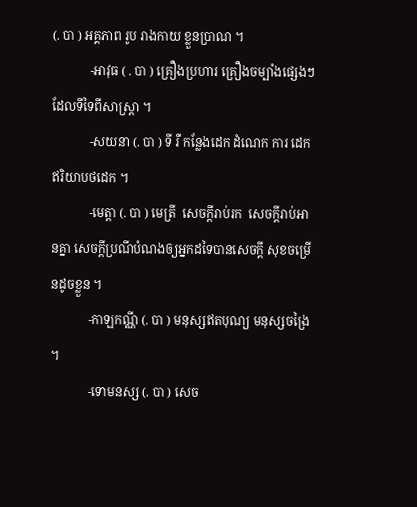(. បា ) អគ្គភាព រូប រាងកាយ ខ្លួនប្រាណ ។
            -អាវុធ ( . បា ) គ្រឿងប្រហារ គ្រឿងចម្បាំងផ្សេងៗ ដែលទីទៃពីសាស្រ្តា ។
            -សយនា (. បា ) ទី រឺ កន្លែងដេក ដំណេក ការ ដេក ឥរិយាបថដេក ។
            -មេត្តា (. បា ) មេត្រី  សេចក្ដីរាប់រក  សេចក្ដីរាប់អានគ្នា សេចក្ដីប្រណីបំណងឲ្យអ្នកដទៃបានសេចក្ដី សុខចម្រើនដូចខ្លួន ។
            -កាឡកណ្ណី (. បា ) មនុស្សឥតបុណ្យ មនុស្សចង្រៃ ។
            -ទោមនស្ស (. បា ) សេច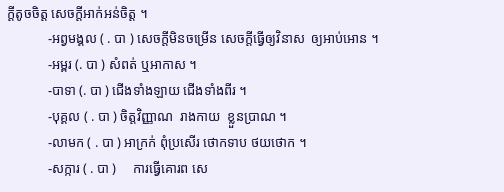ក្ដីតូចចិត្ត សេចក្ដីអាក់អន់ចិត្ត ។
            -អព្វមង្គល ( . បា ) សេចក្ដីមិនចម្រើន សេចក្ដីធ្វើឲ្យវិនាស  ឲ្យអាប់អោន ។
            -អម្ពរ (. បា ) សំពត់ ឬអាកាស ។
            -បាទា (. បា ) ជើងទាំងឡាយ ជើងទាំងពីរ ។
            -បុគ្គល ( . បា ) ចិត្តវិញ្ញាណ  រាងកាយ  ខ្លួនប្រាណ ។
            -លាមក ( . បា ) អាក្រក់ ពុំប្រសើរ ថោកទាប ថយថោក ។
            -សក្ការ ( . បា )     ការធ្វើគោរព សេ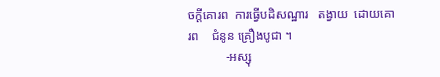ចក្ដីគោរព  ការធ្វើបដិសណ្ឋារ   តង្វាយ  ដោយគោរព    ជំនូន គ្រឿងបូជា ។
            -អស្សុ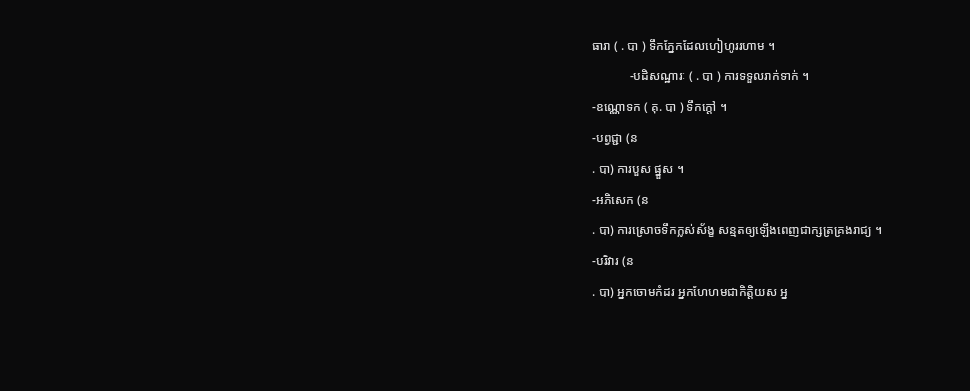ធារា ( . បា ) ទឹកភ្នែកដែលហៀហូររហាម ។
            -បដិសណ្ឋារៈ ( . បា ) ការទទួលរាក់ទាក់ ។
-ឧណ្ណោទក ( គុ. បា ) ទឹកក្ដៅ ។
-បព្វជ្ជា (ន
. បា) ការបួស ផ្នួស ។
-អភិសេក (ន
. បា) ការស្រោចទឹកក្លស់ស័ង្ខ សន្មតឲ្យឡើងពេញជាក្សត្រគ្រងរាជ្យ ។
-បរិវារ (ន
. បា) អ្នកចោមកំដរ អ្នកហែហមជាកិត្តិយស អ្ន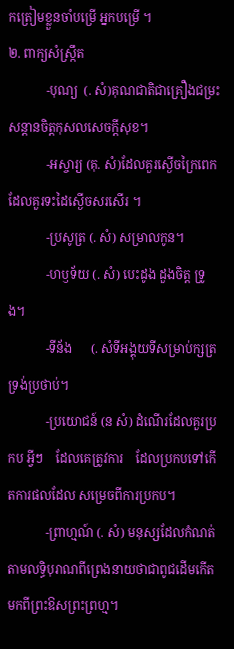កត្រៀមខ្លួនចាំបម្រើ អ្នកបម្រើ ។
២. ពាក្យសំស្រ្កឹត
            -បុណ្យ  (. សំ)គុណជាតិជាគ្រឿងជម្រះសន្តានចិត្តកុសលសេចក្តីសុខ។
            -អស្ចារ្យ (គុ. សំ)ដែលគួរស្ងើចក្រៃពេក ដែលគួរទះដៃស្ងើចសរសើរ ។
            -ប្រសូត្រ (. សំ) សម្រាលកូន។
            -ហឫទ័យ (. សំ) បេះដូង ដួងចិត្ត ទ្រូង។
            -ទីន័ង      (. សំទីអង្គុយទីសម្រាប់ក្សត្រទ្រង់ប្រថាប់។
            -ប្រយោជន៍ (ន សំ) ដំណើរដែលគួរប្រកប អ្វីៗ    ដែលគេត្រូវការ    ដែលប្រកបទៅកើតការផលដែល សម្រេចពីការប្រកប។
            -ព្រាហ្មណ៍ (. សំ) មនុស្សដែលកំណត់តាមលទ្ធិបុរាណពីព្រេងនាយថាជាពូជដើមកើតមកពីព្រះឱសព្រះព្រហ្ម។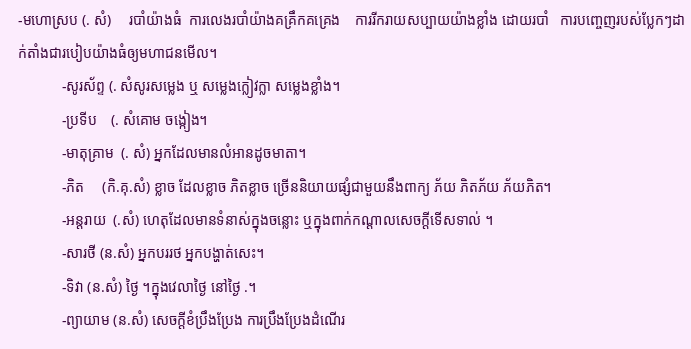-មហោស្រប (. សំ)     របាំយ៉ាងធំ  ការលេងរបាំយ៉ាងគគ្រឹកគគ្រេង    ការរីករាយសប្បាយយ៉ាងខ្លាំង ដោយរបាំ   ការបញ្ចេញរបស់ប្លែកៗដាក់តាំងជារបៀបយ៉ាងធំឲ្យមហាជនមើល។
            -សូរស័ព្ទ (. សំសូរសម្លេង ឬ សម្លេងក្លៀវក្លា សម្លេងខ្លាំង។
            -ប្រទីប    (. សំគោម ចង្កៀង។
            -មាតុគ្រាម  (. សំ) អ្នកដែលមានលំអានដូចមាតា។
            -ភិត     (កិ.គុ.សំ) ខ្លាច ដែលខ្លាច ភិតខ្លាច ច្រើននិយាយផ្សំជាមួយនឹងពាក្យ ភ័យ ភិតភ័យ ភ័យភិត។
            -អន្តរាយ  (.សំ) ហេតុដែលមានទំនាស់ក្នុងចន្លោះ ឬក្នុងពាក់កណ្ដាលសេចក្ដីទើសទាល់ ។
            -សារថី (ន.សំ) អ្នកបររថ អ្នកបង្ហាត់សេះ។
            -ទិវា (ន.សំ) ថ្ងៃ ។ក្នុងវេលាថ្ងៃ នៅថ្ងៃ .។
            -ព្យាយាម (ន.សំ) សេចក្ដីខំប្រឹងប្រែង ការប្រឹងប្រែងដំណើរ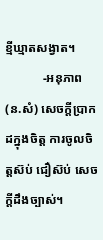ខ្មីឃ្មាតសង្វាត។
            -អនុភាព (ន.សំ) សេចក្ដីប្រាកដក្នុងចិត្ត ការចូលចិត្តស៊ប់ ជឿស៊ប់ សេចក្ដីដឹងច្បាស់។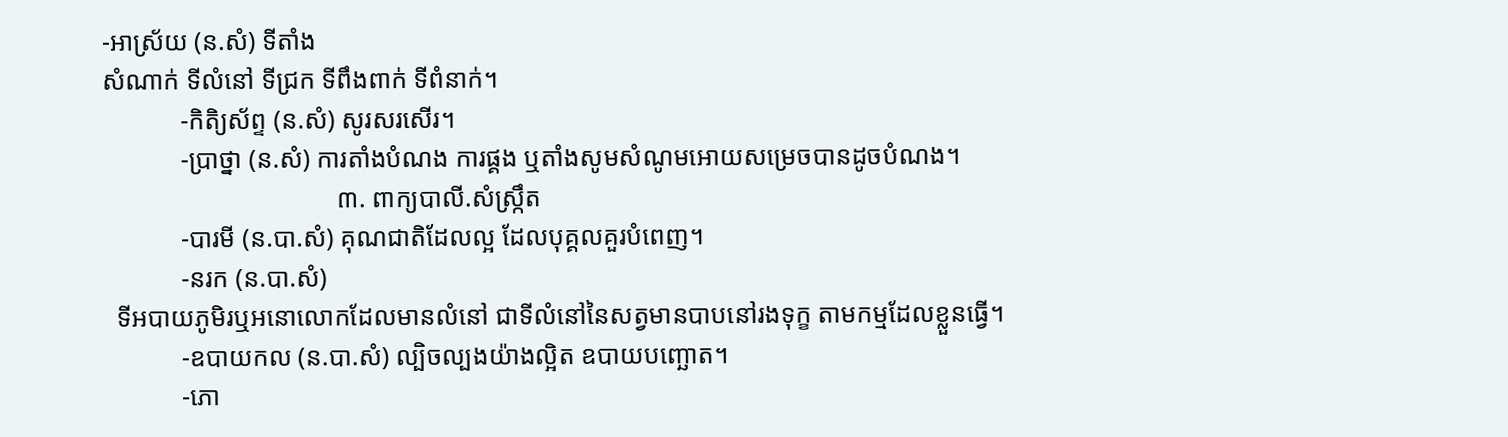-អាស្រ័យ (ន.សំ) ទីតាំង
សំណាក់ ទីលំនៅ ទីជ្រក ទីពឹងពាក់ ទីពំនាក់។
            -កិតិ្យស័ព្ទ (ន.សំ) សូរសរសើរ។
            -ប្រាថ្នា (ន.សំ) ការតាំងបំណង ការផ្គង ឬតាំងសូមសំណូមអោយសម្រេចបានដូចបំណង។
                                    ៣. ពាក្យបាលី.សំស្រ្កឹត
            -បារមី (ន.បា.សំ) គុណជាតិដែលល្អ ដែលបុគ្គលគួរបំពេញ។
            -នរក (ន.បា.សំ)
  ទីអបាយភូមិរឬអនោលោកដែលមានលំនៅ ជាទីលំនៅនៃសត្វមានបាបនៅរងទុក្ខ តាមកម្មដែលខ្លួនធ្វើ។
            -ឧបាយកល (ន.បា.សំ) ល្បិចល្បងយ៉ាងល្អិត ឧបាយបញ្ឆោត។
            -ភោ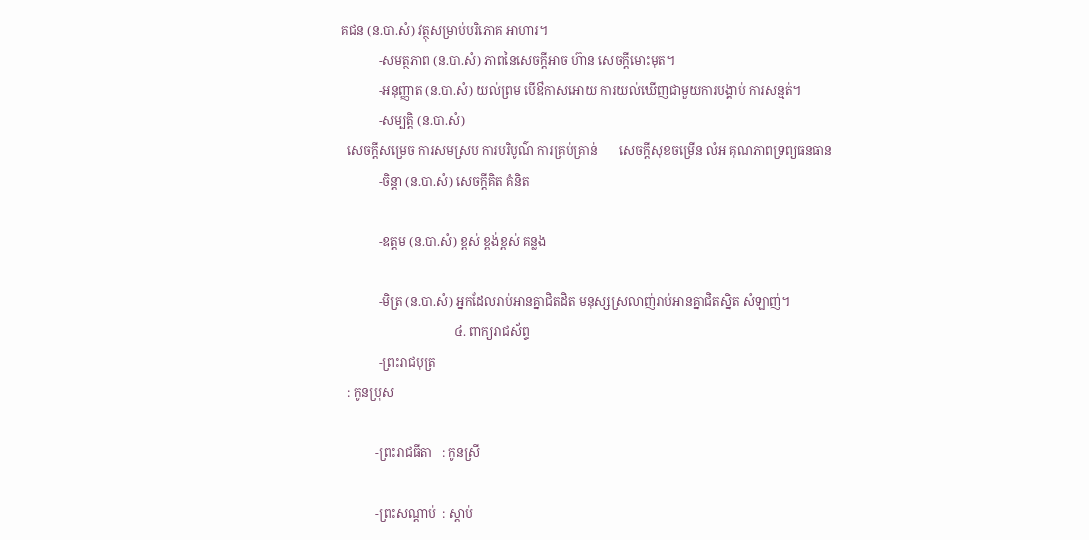គជន (ន.បា.សំ) វត្ថុសម្រាប់បរិភោគ អាហារ។
            -សមត្ថភាព (ន.បា.សំ) ភាពនៃសេចក្ដីអាច ហ៊ាន សេចក្ដីមោះមុត។
            -អនុញ្ញាត (ន.បា.សំ) យល់ព្រម បើឳកាសអោយ ការយល់ឃើញជាមួយការបង្គាប់ ការសន្មត់។
            -សម្បត្តិ (ន.បា.សំ)
  សេចក្ដីសម្រេច ការសមស្រប ការបរិបូណ៌ ការគ្រប់គ្រាន់       សេចក្ដីសុខចម្រើន លំអ គុណភាពទ្រព្យធនធាន
            -ចិន្ដា (ន.បា.សំ) សេចក្ដីគិត គំនិត

            -ឧត្ដម (ន.បា.សំ) ខ្ពស់ ខ្ពង់ខ្ពស់ គន្លង

            -មិត្រ (ន.បា.សំ) អ្នកដែលរាប់អានគ្នាជិតដិត មនុស្សស្រលាញ់រាប់អានគ្នាជិតស្និត សំឡាញ់។
                                    ៤. ពាក្យរាជស័ព្ទ
            -ព្រះរាជបុត្រ
  : កូនប្រុស

           -ព្រះរាជធីតា   : កូនស្រី

           -ព្រះសណ្ដាប់  : ស្តាប់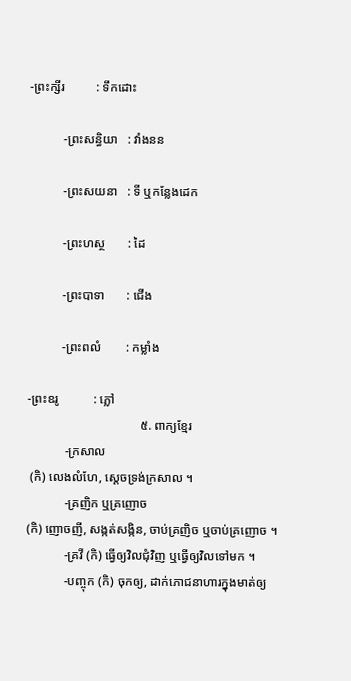-ព្រះក្សីរ          : ទឹកដោះ

           -ព្រះសន្ធិយា   : វាំងនន

           -ព្រះសយនា   : ទី ឬកន្លែងដេក

           -ព្រះហស្ថ       : ដៃ

           -ព្រះបាទា       : ជើង

           -ព្រះពលំ        : កម្លាំង

-ព្រះឧរូ           : ភ្លៅ
                                    ៥. ពាក្យខ្មែរ
            -ក្រសាល
 (កិ) លេងលំហែ, ស្ដេចទ្រង់ក្រសាល ។
            -គ្រញិក ឬគ្រញោច
(កិ) ញោចញី, សង្កត់សង្កិន, ចាប់គ្រញិច ឬចាប់គ្រញោច ។
            -គ្រវី (កិ) ធ្វើឲ្យវិលជុំវិញ ឬធ្វើឲ្យវិលទៅមក ។
            -បញ្ចុក (កិ) ចុកឲ្យ, ដាក់ភោជនាហារក្នុងមាត់ឲ្យ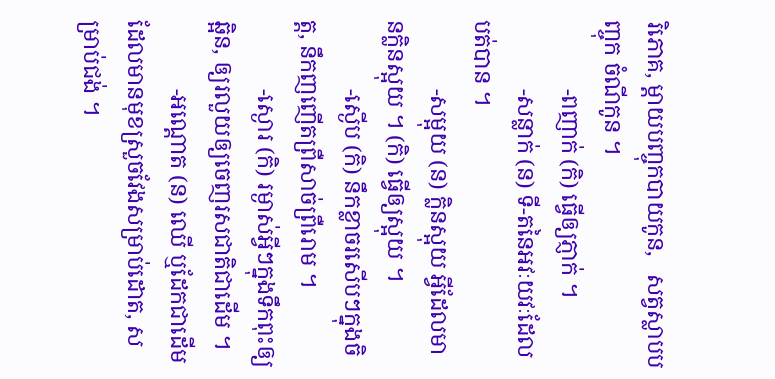រិភោគ, ម្តាយបញ្ចុកបាយកូន,   សត្វស្លាបបញ្ចុក ចំណីកូន ។
            -ពញាក់ (កិ) ធ្វើឲ្យភ្ញាក់ ។
            -សន្លាក់ (ន) ទី-តនៃអវៈយវៈដែលបត់បាន ។
            -សម្អុយ (ន) ក្លិនស្អុយ អ្វីដែលមានក្លិនស្អុយ ។ (កិ) ធ្វើឲ្យស្អុយ ។
            -ស្ងើប (កិ) នឹកខ្លាចរសើបៗក្នុងចិត្ត, នឹកញញើតព្រឺសាច់ព្រឺរោម ។
            -ស្ងោរ (កិ) រម្ងាស់អ្វីៗក្នុងទឹកពុះឲ្យឆ្អិន, ឲ្យរលួយឲ្យចេញរសជាតិជាដើម ។
            -អណ្តោត (ន) ឈើ ឬដែកជាដើម ដែលមានមុខស្រួចវែងសម្រាប់ដោត, សម្រាប់ជង់ ។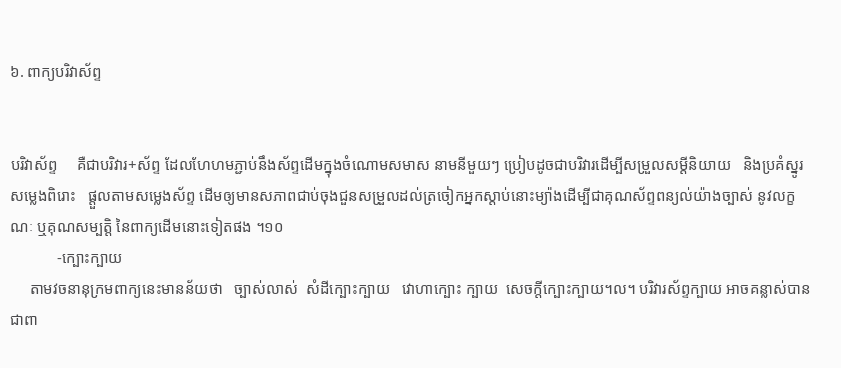៦. ពាក្យបរិវាស័ព្ទ


បរិវាស័ព្ទ     គឺជាបរិវារ+ស័ព្ទ ដែលហែហមភ្ជាប់នឹងស័ព្ទដើមក្នុងចំណោមសមាស នាមនីមួយៗ ប្រៀបដូចជាបរិវារដើម្បីសម្រួលសម្ដីនិយាយ   និងប្រគំស្នូរសម្លេងពិរោះ   ផ្តួលតាមសម្លេងស័ព្ទ ដើមឲ្យមានសភាពជាប់ចុងជួនសម្រួលដល់ត្រចៀកអ្នកស្តាប់នោះម្យ៉ាងដើម្បីជាគុណស័ព្ទពន្យល់យ៉ាងច្បាស់ នូវលក្ខណៈ ឬគុណសម្បត្តិ នៃពាក្យដើមនោះទៀតផង ។១០
            -ក្បោះក្បាយ
     តាមវចនានុក្រមពាក្យនេះមានន័យថា   ច្បាស់លាស់  សំដីក្បោះក្បាយ   វោហាក្បោះ ក្បាយ  សេចក្តីក្បោះក្បាយ។ល។ បរិវារស័ព្ទក្បាយ អាចគន្លាស់បានជាពា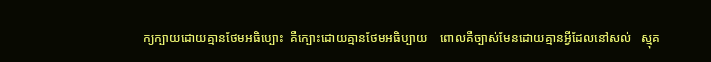ក្យក្បាយដោយគ្មានថែមអធិប្បោះ  គឺក្បោះដោយគ្មានថែមអធិប្បាយ    ពោលគឺច្បាស់មែនដោយគ្មានអ្វីដែលនៅសល់   ស្មុគ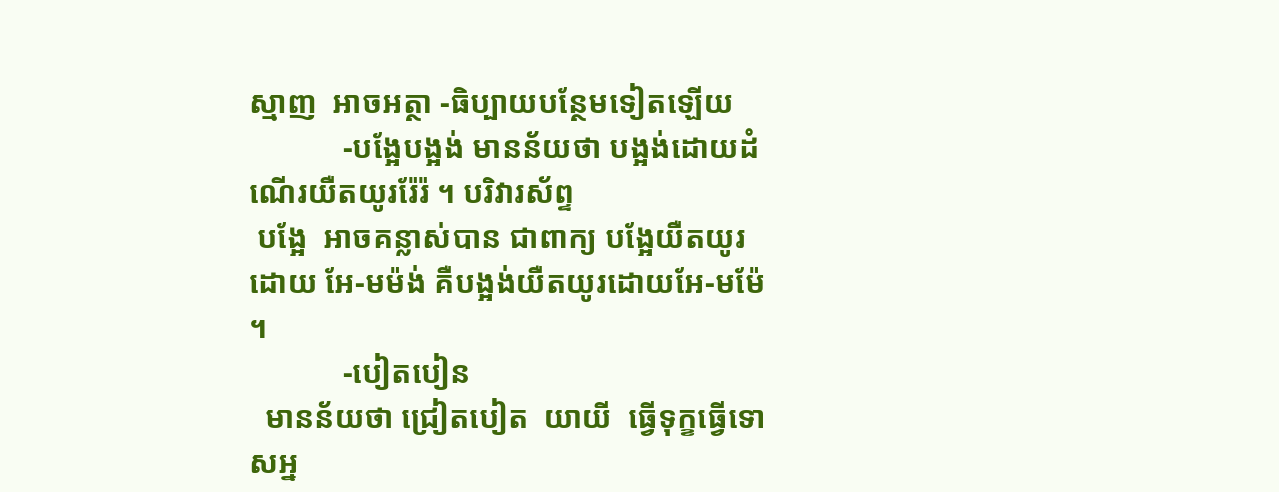ស្មាញ  អាចអត្ថា -ធិប្បាយបន្ថែមទៀតឡើយ
            -បង្អែបង្អង់ មានន័យថា បង្អង់ដោយដំណើរយឺតយូររ៉ែរ៉ ។ បរិវារស័ព្ទ
 បង្អែ  អាចគន្លាស់បាន ជាពាក្យ បង្អែយឺតយូរដោយ អែ-មម៉ង់ គឺបង្អង់យឺតយូរដោយអែ-មម៉ែ ។
            -បៀតបៀន
  មានន័យថា ជ្រៀតបៀត  យាយី  ធ្វើទុក្ខធ្វើទោសអ្ន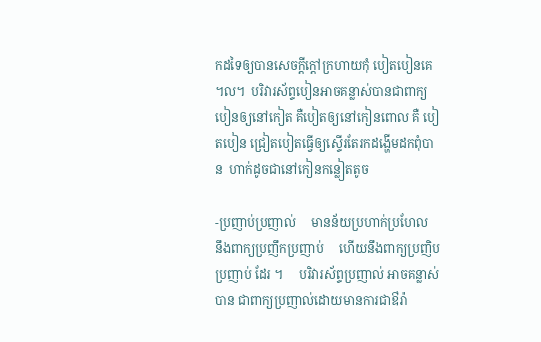កដទៃឲ្យបានសេចក្តីក្តៅក្រហាយកុំ បៀតបៀនគេ ។ល។  បរិវារស័ព្ទបៀនអាចគន្លាស់បានជាពាក្យ បៀនឲ្យនៅកៀត គឺបៀតឲ្យនៅកៀនពោល គឺ បៀតបៀន ជ្រៀតបៀតធ្វើឲ្យស្ទើរតែរកដង្ហើមដកពុំបាន  ហាក់ដូចជានៅកៀនកន្លៀតតូច

-ប្រញាប់ប្រញាល់     មានន័យប្រហាក់ប្រហែល  នឹងពាក្យប្រញឹកប្រញាប់     ហើយនឹងពាក្យប្រញិប ប្រញាប់ ដែរ ។     បរិវារស័ព្ទប្រញាល់ អាចគន្លាស់បាន ជាពាក្យប្រញាល់ដោយមានការជាឳរ៉ា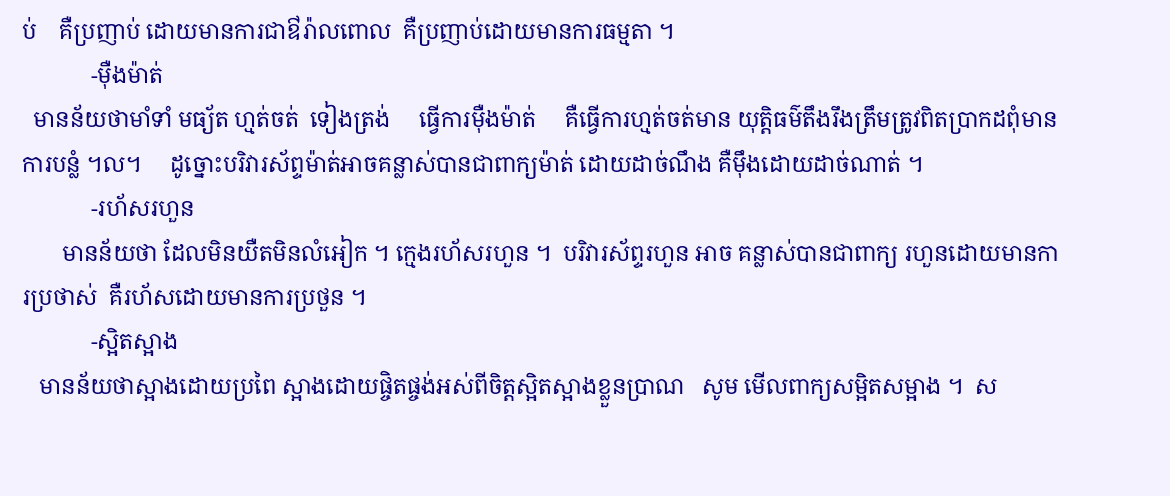ប់    គឺប្រញាប់ ដោយមានការជាឳរ៉ាលពោល  គឺប្រញាប់ដោយមានការធម្មតា ។
            -ម៉ឺងម៉ាត់
  មានន័យថាមាំទាំ មធ្យ័ត ហ្មត់ចត់  ទៀងត្រង់     ធ្វើការម៉ឺងម៉ាត់     គឺធ្វើការហ្មត់ចត់មាន យុត្តិធម៌តឹងរឹងត្រឹមត្រូវពិតប្រាកដពុំមានការបន្លំ ។ល។     ដូច្នោះបរិវារស័ព្ទម៉ាត់អាចគន្លាស់បានជាពាក្យម៉ាត់ ដោយដាច់ណឹង គឺម៉ឹងដោយដាច់ណាត់ ។
            -រហ័សរហួន
       មានន័យថា ដែលមិនយឺតមិនលំអៀក ។ ក្មេងរហ័សរហួន ។  បរិវារស័ព្ទរហួន អាច គន្លាស់បានជាពាក្យ រហួនដោយមានការប្រថាស់  គឺរហ័សដោយមានការប្រថួន ។
            -ស្អិតស្អាង
   មានន័យថាស្អាងដោយប្រពៃ ស្អាងដោយផ្ចិតផ្ចង់អស់ពីចិត្តស្អិតស្អាងខ្លួនប្រាណ   សូម មើលពាក្យសម្អិតសម្អាង ។  ស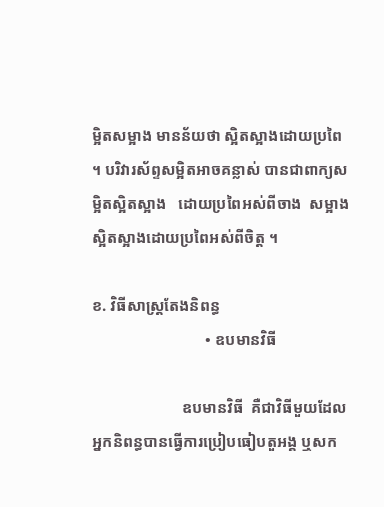ម្អិតសម្អាង មានន័យថា ស្អិតស្អាងដោយប្រពៃ ។ បរិវារស័ព្ទសម្អិតអាចគន្លាស់ បានជាពាក្យសម្អិតស្អិតស្អាង   ដោយប្រពៃអស់ពីចាង  សម្អាងស្អិតស្អាងដោយប្រពៃអស់ពីចិត្ត ។

ខ. វិធីសាស្រ្តតែងនិពន្ធ
                             • ឧបមានវិធី

                       ឧបមានវិធី  គឺជាវិធីមួយដែលអ្នកនិពន្ធបានធ្វើការប្រៀបធៀបតួអង្គ ឬសក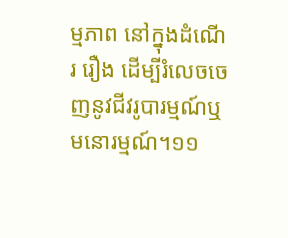ម្មភាព នៅក្នុងដំណើរ រឿង ដើម្បីរំលេចចេញនូវជីវរូបារម្មណ៍ឬ មនោរម្មណ៍។១១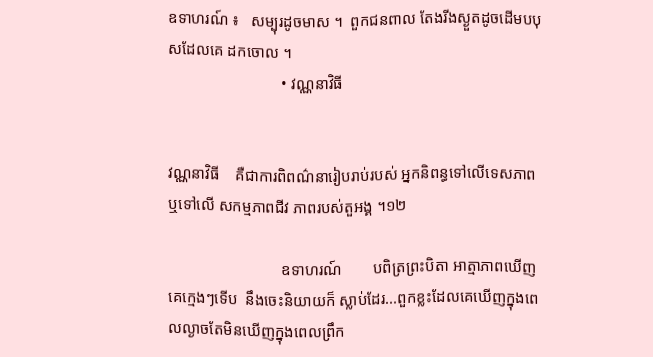ឧទាហរណ៍ ៖   សម្បុរដូចមាស ។  ពួកជនពាល តែងរីងស្ងួតដូចដើមបបុសដែលគេ ដកចោល ។
                             • វណ្ណនាវិធី


វណ្ណនាវិធី    គឺជាការពិពណ៌នារៀបរាប់របស់ អ្នកនិពន្ធទៅលើទេសភាពឬទៅលើ សកម្មភាពជីវ ភាពរបស់តួអង្គ ។១២

                             ឧទាហរណ៍        បពិត្រព្រះបិតា អាត្មាភាពឃើញគេក្មេងៗទើប  នឹងចេះនិយាយក៏ ស្លាប់ដែរ...ពួកខ្លះដែលគេឃើញក្នុងពេលល្ងាចតែមិនឃើញក្នុងពេលព្រឹក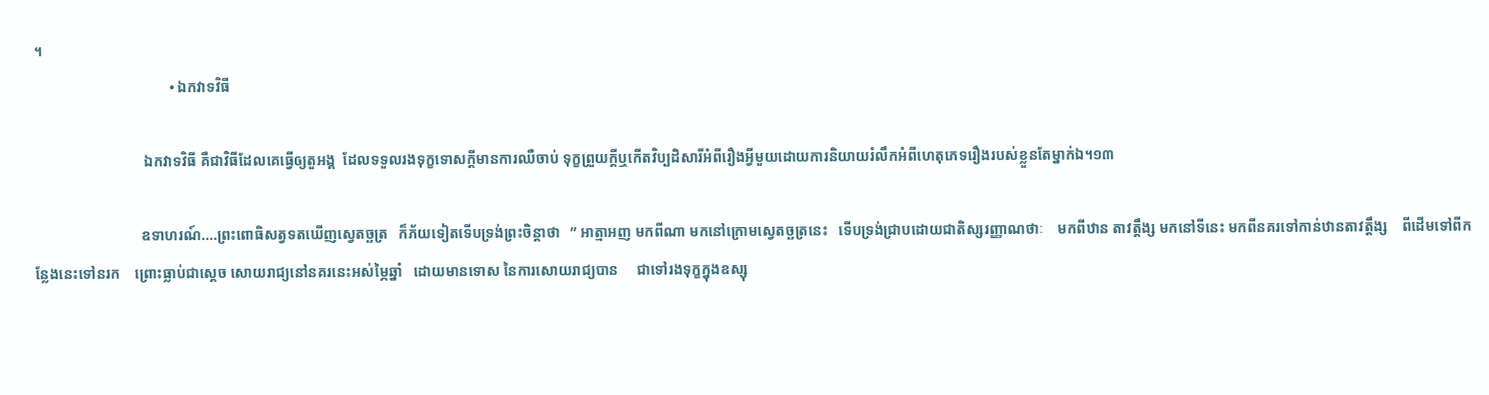។
                                     • ឯកវាទវិធី

                              ឯកវាទវិធី គឺជាវិធីដែលគេធ្វើឲ្យតួអង្គ  ដែលទទួលរងទុក្ខទោសក្ដីមានការឈឺចាប់ ទុក្ខព្រួយក្ដីឬកើតវិប្បដិសារីអំពីរឿងអ្វីមួយដោយការនិយាយរំលឹកអំពីហេតុភេទរឿងរបស់ខ្លួនតែម្នាក់ឯ។១៣

                             ឧទាហរណ៍....ព្រះពោធិសត្វទតឃើញស្វេតច្ឆត្រ   ក៏ភ័យទៀតទើបទ្រង់ព្រះចិន្តាថា   ” អាត្មាអញ មកពីណា មកនៅក្រោមស្វេតច្ឆត្រនេះ   ទើបទ្រង់ជ្រាបដោយជាតិស្សរញ្ញាណថាៈ    មកពីឋាន តាវត្តឹង្ស មកនៅទីនេះ មកពីនគរទៅកាន់ឋានតាវត្តឹង្ស    ពីដើមទៅពីកន្លែងនេះទៅនរក    ព្រោះធ្លាប់ជាស្តេច សោយរាជ្យនៅនគរនេះអស់ម្ភៃឆ្នាំ   ដោយមានទោស នៃការសោយរាជ្យបាន     ជាទៅរងទុក្ខក្នុងឧស្សុ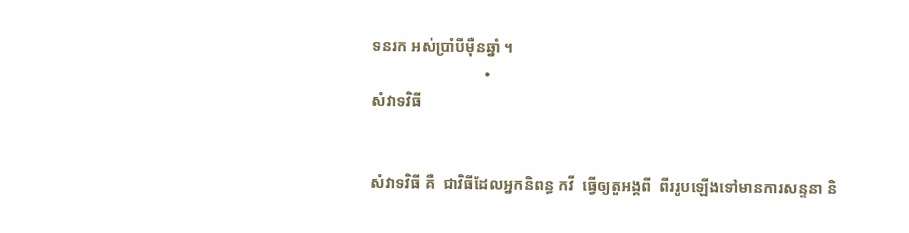ទនរក អស់ប្រាំបីម៉ឺនឆ្នាំ ។
                             •
សំវាទវិធី


សំវាទវិធី គឺ  ជាវិធីដែលអ្នកនិពន្ធ កវី  ធ្វើឲ្យតួអង្គពី  ពីររូបឡើងទៅមានការសន្ទនា និ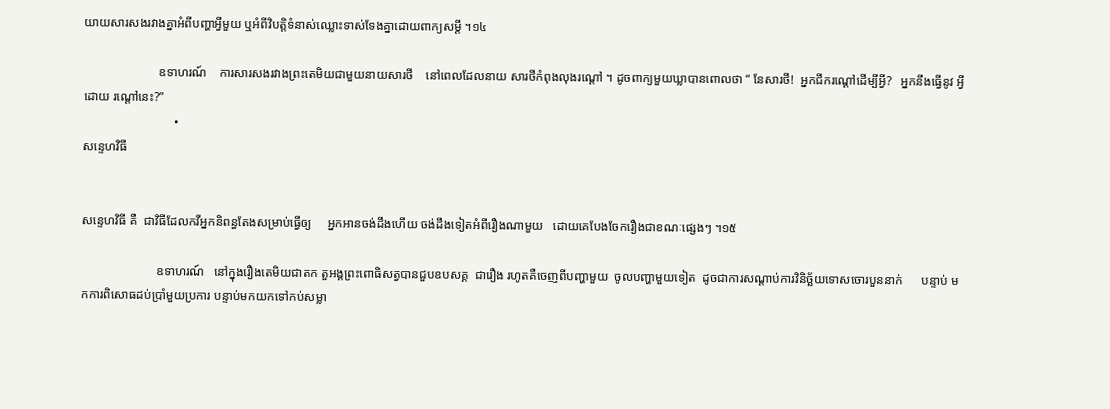យាយសារសងរវាងគ្នាអំពីបញ្ហាអ្វីមួយ ឬអំពីវិបត្តិទំនាស់ឈ្លោះទាស់ទែងគ្នាដោយពាក្យសម្តី ។១៤

                        ឧទាហរណ៍    ការសារសងរវាងព្រះតេមិយជាមួយនាយសារថី    នៅពេលដែលនាយ សារថីកំពុងលុងរណ្តៅ ។ ដូចពាក្យមួយឃ្លាបានពោលថា “ នែសារថី!  អ្នកជីករណ្តៅដើម្បីអ្វី?   អ្នកនឹងធ្វើនូវ អ្វីដោយ រណ្តៅនេះ?”
                             •
សន្ទេហវិធី


សន្ទេហវិធី គឺ  ជាវិធីដែលកវីអ្នកនិពន្ធតែងសម្រាប់ធ្វើឲ្យ     អ្នកអានចង់ដឹងហើយ ចង់ដឹងទៀតអំពីរឿងណាមួយ   ដោយគេបែងចែករឿងជាខណៈផ្សេងៗ ។១៥

                        ឧទាហរណ៍   នៅក្នុងរឿងតេមិយជាតក តួអង្គព្រះពោធិសត្វបានជួបឧបសគ្គ  ជារឿង រហូតគឺចេញពីបញ្ហាមួយ  ចូលបញ្ហាមួយទៀត  ដូចជាការសណ្តាប់ការវិនិច្ឆ័យទោសចោរបួននាក់      បន្ទាប់ មកការពិសោធដប់ប្រាំមួយប្រការ បន្ទាប់មកយកទៅកប់សម្លា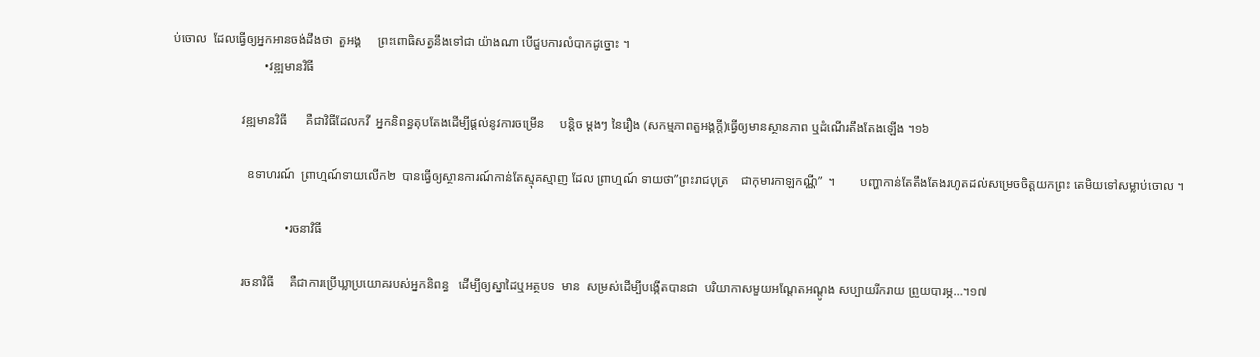ប់ចោល  ដែលធ្វើឲ្យអ្នកអានចង់ដឹងថា  តួអង្គ     ព្រះពោធិសត្វនឹងទៅជា យ៉ាងណា បើជួបការលំបាកដូច្នោះ ។
                             •វឌ្ឍមានវិធី

                      វឌ្ឍមានវិធី      គឺជាវិធីដែលកវី  អ្នកនិពន្ធតុបតែងដើម្បីផ្តល់នូវការចម្រើន     បន្តិច ម្តងៗ នៃរឿង (សកម្មភាពតួអង្គក្តី)ធ្វើឲ្យមានស្ថានភាព ឬដំណើរតឹងតែងឡើង ។១៦

                        ឧទាហរណ៍  ព្រាហ្មណ៍ទាយលើក២  បានធ្វើឲ្យស្ថានការណ៍កាន់តែស្មុគស្មាញ ដែល ព្រាហ្មណ៍ ទាយថា”ព្រះរាជបុត្រ    ជាកុមារកាឡកណ្ណី”  ។        បញ្ហាកាន់តែតឹងតែងរហូតដល់សម្រេចចិត្តយកព្រះ តេមិយទៅសម្លាប់ចោល ។

                                    •រចនាវិធី

                      រចនាវិធី     គឺជាការប្រើឃ្លាប្រយោគរបស់អ្នកនិពន្ធ   ដើម្បីឲ្យស្នាដៃឬអត្ថបទ  មាន  សម្រស់ដើម្បីបង្កើតបានជា  បរិយាកាសមួយអណ្តែតអណ្តូង សប្បាយរីករាយ ព្រួយបារម្ភ…។១៧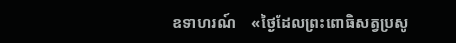ឧទាហរណ៍    ‍‍‍«ថ្ងៃដែលព្រះពោធិសត្វប្រសូ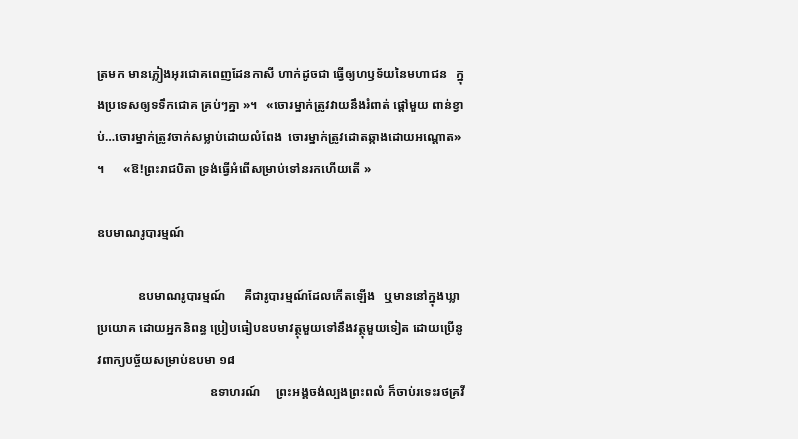ត្រមក មានភ្លៀងអុរជោគពេញដែនកាសី ហាក់ដូចជា ធ្វើឲ្យហឫទ័យនៃមហាជន   ក្នុងប្រទេសឲ្យទទឹកជោគ គ្រប់ៗគ្នា »។‍‍‍‍‍‍‍‍‍‍‍ ‍‍‍  «ចោរម្នាក់ត្រូវវាយនឹងរំពាត់ ផ្តៅមួយ ពាន់ខ្វាប់…ចោរម្នាក់ត្រូវចាក់សម្លាប់ដោយលំពែង  ចោរម្នាក់ត្រូវដោតឆ្កាងដោយអណ្តោត» ។ ‍‍‍     «ឱ!ព្រះរាជបិតា ទ្រង់ធ្វើអំពើសម្រាប់ទៅនរកហើយតើ »

ឧបមាណរូបារម្មណ៍

             ឧបមាណរូបារម្មណ៍      គឺជារូបារម្មណ៍ដែលកើតឡើង   ឬមាននៅក្នុងឃ្លាប្រយោគ ដោយអ្នកនិពន្ធ ប្រៀបធៀបឧបមាវត្ថុមួយទៅនឹងវត្ថុមួយទៀត ដោយប្រើនូវពាក្យបច្ច័យសម្រាប់ឧបមា ១៨
                                    ឧទាហរណ៍     ព្រះអង្គចង់ល្បងព្រះពលំ ក៏ចាប់រទេះរថគ្រវី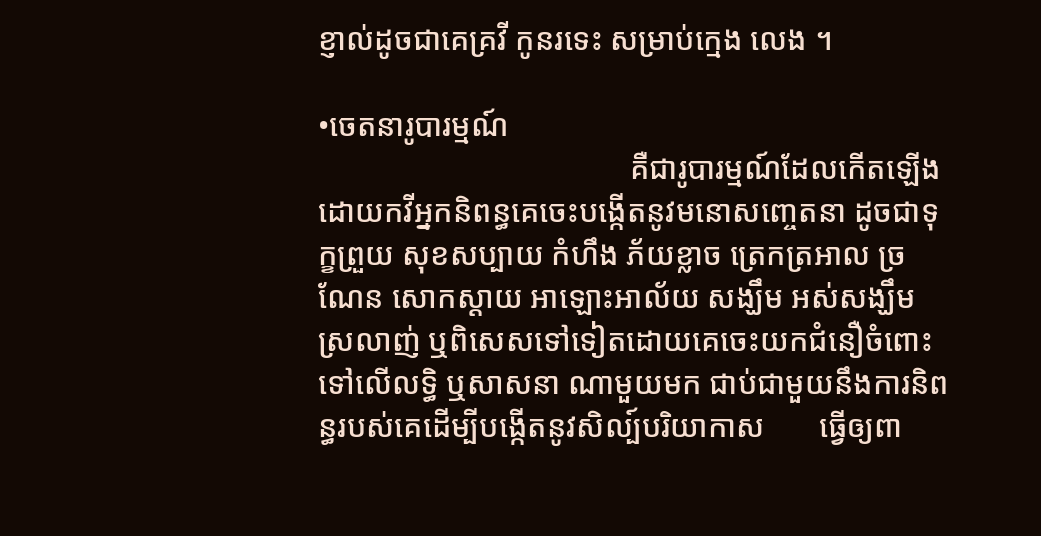ខ្ញាល់ដូចជាគេគ្រវី កូនរទេះ សម្រាប់ក្មេង លេង ។

•ចេតនារូបារម្មណ៍
                                        គឺជារូបារម្មណ៍ដែលកើតឡើងដោយកវីអ្នកនិពន្ធគេចេះបង្កើតនូវមនោសញ្ចេតនា ដូចជាទុក្ខព្រួយ សុខសប្បាយ កំហឹង ភ័យខ្លាច ត្រេកត្រអាល ច្រណែន សោកស្ដាយ អាឡោះអាល័យ សង្ឃឹម អស់សង្ឃឹម ស្រលាញ់ ឬពិសេសទៅទៀតដោយគេចេះយកជំនឿចំពោះទៅលើលទ្ធិ ឬសាសនា ណាមួយមក ជាប់ជាមួយនឹងការនិពន្ធរបស់គេដើម្បីបង្កើតនូវសិល្ប៍បរិយាកាស       ធ្វើឲ្យពា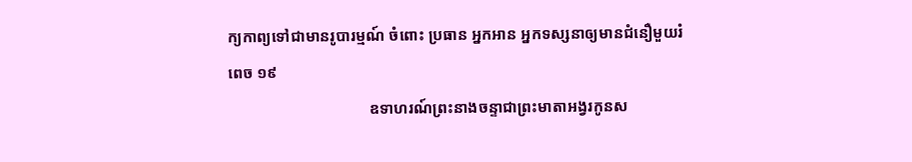ក្យកាព្យទៅជាមានរូបារម្មណ៍ ចំពោះ ប្រធាន អ្នកអាន អ្នកទស្សនាឲ្យមានជំនឿមួយរំពេច ១៩
                                    ឧទាហរណ៍ព្រះនាងចន្ទាជាព្រះមាតាអង្វរកូនស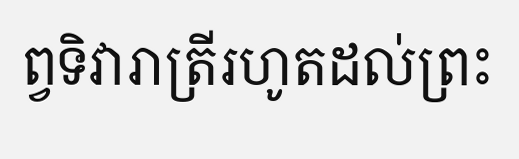ព្វទិវារាត្រីរហូតដល់ព្រះ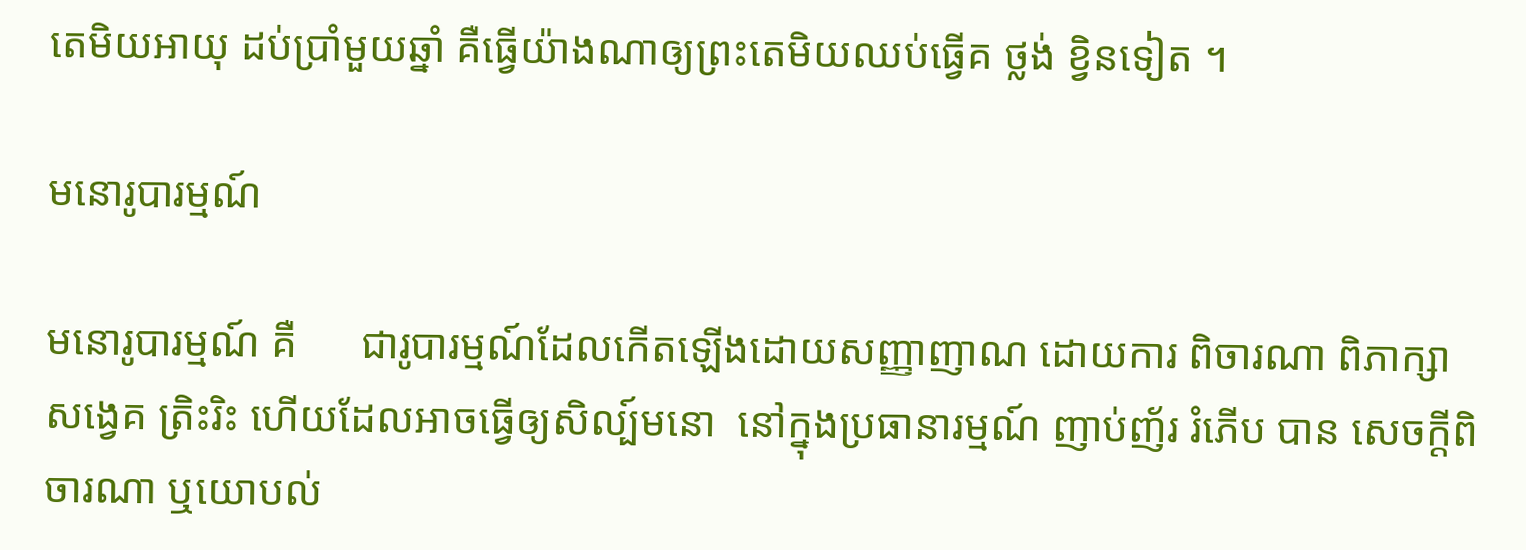តេមិយអាយុ ដប់ប្រាំមួយឆ្នាំ គឺធ្វើយ៉ាងណាឲ្យព្រះតេមិយឈប់ធ្វើគ ថ្លង់ ខ្វិនទៀត ។

មនោរូបារម្មណ៍

មនោរូបារម្មណ៍ គឺ      ជារូបារម្មណ៍ដែលកើតឡើងដោយសញ្ញាញាណ ដោយការ ពិចារណា ពិភាក្សា សង្វេគ ត្រិះរិះ ហើយដែលអាចធ្វើឲ្យសិល្ប៍មនោ  នៅក្នុងប្រធានារម្មណ៍ ញាប់ញ័រ រំភើប បាន សេចក្តីពិចារណា ឬយោបល់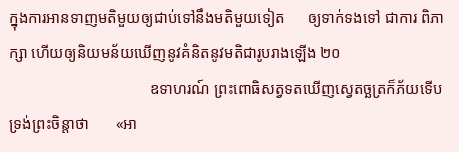ក្នុងការអានទាញមតិមួយឲ្យជាប់ទៅនឹងមតិមួយទៀត      ឲ្យទាក់ទងទៅ ជាការ ពិភាក្សា ហើយឲ្យនិយមន័យឃើញនូវគំនិតនូវមតិជារូបរាងឡើង ២០
                                    ឧទាហរណ៍ ព្រះពោធិសត្វទតឃើញស្វេតច្ឆត្រក៏ភ័យទើប  ទ្រង់ព្រះចិន្តាថា       «អា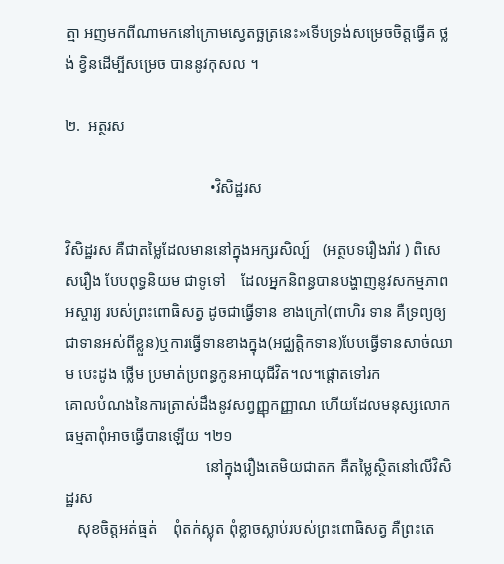ត្មា អញមកពីណាមកនៅក្រោមស្វេតច្ឆត្រនេះ»ទើបទ្រង់សម្រេចចិត្តធ្វើគ ថ្លង់ ខ្វិនដើម្បីសម្រេច បាននូវកុសល ។

២.  អត្ថរស

                                     •វិសិដ្ឋរស

វិសិដ្ឋរស គឺជាតម្លៃដែលមាននៅក្នុងអក្សរសិល្ប៍   (អត្ថបទរឿងរ៉ាវ ) ពិសេសរឿង បែបពុទ្ធនិយម ជាទូទៅ    ដែលអ្នកនិពន្ធបានបង្ហាញនូវសកម្មភាពអស្ចារ្យ របស់ព្រះពោធិសត្វ ដូចជាធ្វើទាន ខាងក្រៅ(ពាហិរ ទាន គឺទ្រព្យឲ្យជាទានអស់ពីខ្លួន)ឬការធ្វើទានខាងក្នុង(អជ្ឈត្តិកទាន)បែបធ្វើទានសាច់ឈាម បេះដូង ថ្លើម ប្រមាត់ប្រពន្ធកូនអាយុជីវិត។ល។ផ្តោតទៅរក
គោលបំណងនៃការត្រាស់ដឹងនូវសព្វញ្ញុកញ្ញាណ ហើយដែលមនុស្សលោកធម្មតាពុំអាចធ្វើបានឡើយ ។២១
                                    នៅក្នុងរឿងតេមិយជាតក គឺតម្លៃស្ថិតនៅលើវិសិដ្ឋរស
   សុខចិត្តអត់ធ្មត់    ពុំតក់ស្លុត ពុំខ្លាចស្លាប់របស់ព្រះពោធិសត្វ គឺព្រះតេ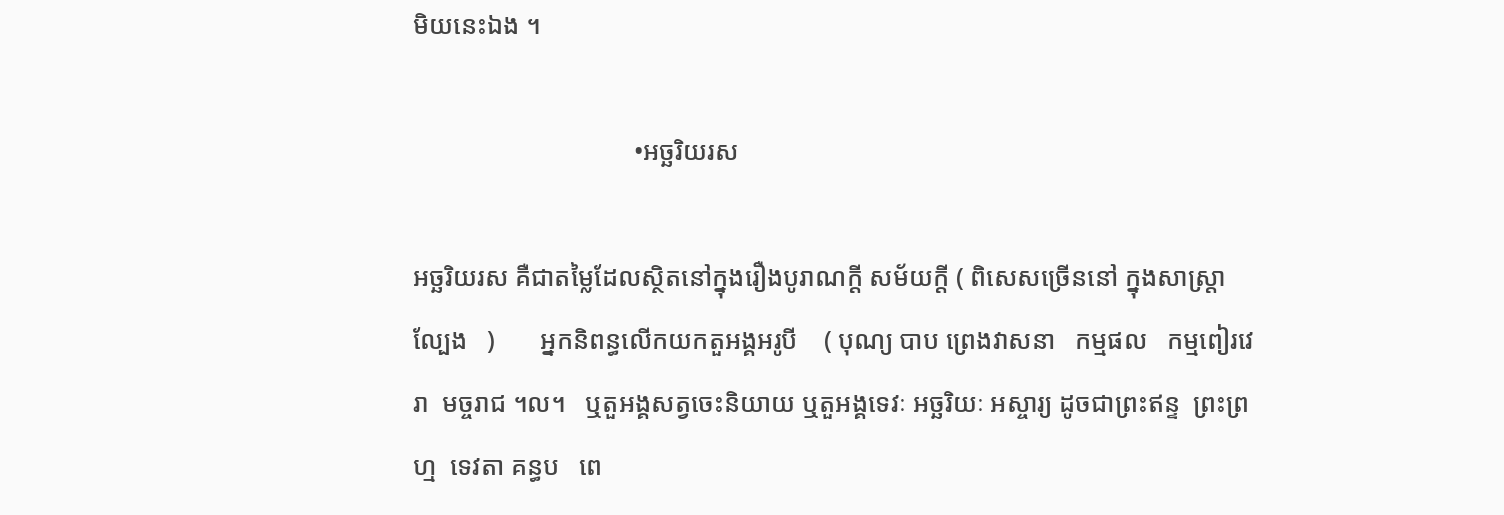មិយនេះឯង ។

                                  •អច្ឆរិយរស

អច្ឆរិយរស គឺជាតម្លៃដែលស្ថិតនៅក្នុងរឿងបូរាណក្ដី សម័យក្តី ( ពិសេសច្រើននៅ ក្នុងសាស្រ្តាល្បែង   )       អ្នកនិពន្ធលើកយកតួអង្គអរូបី    ( បុណ្យ បាប ព្រេងវាសនា   កម្មផល   កម្មពៀរវេរា  មច្ចរាជ ។ល។   ឬតួអង្គសត្វចេះនិយាយ ឬតួអង្គទេវៈ អច្ឆរិយៈ អស្ចារ្យ ដូចជាព្រះឥន្ទ  ព្រះព្រហ្ម  ទេវតា គន្ធប   ពេ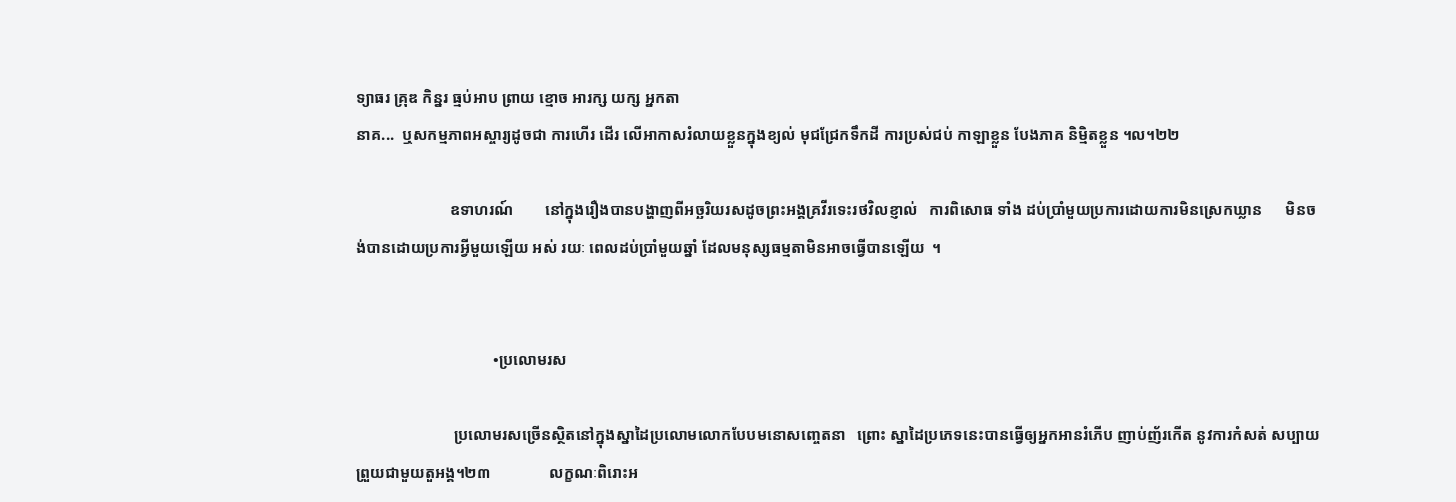ទ្យាធរ គ្រុឌ កិន្នរ ធ្មប់អាប ព្រាយ ខ្មោច អារក្ស យក្ស អ្នកតា
នាគ...  ឬសកម្មភាពអស្ចារ្យដូចជា ការហើរ ដើរ លើអាកាសរំលាយខ្លួនក្នុងខ្យល់ មុជជ្រែកទឹកដី ការប្រស់ជប់ កាឡាខ្លួន បែងភាគ និម្មិតខ្លួន ។ល។២២

                        ឧទាហរណ៍        នៅក្នុងរឿងបានបង្ហាញពីអច្ឆរិយរសដូចព្រះអង្គគ្រវីរទេះរថវិលខ្ញាល់   ការពិសោធ ទាំង ដប់ប្រាំមួយប្រការដោយការមិនស្រេកឃ្លាន      មិនចង់បានដោយប្រការអ្វីមួយឡើយ អស់ រយៈ ពេលដប់ប្រាំមួយឆ្នាំ ដែលមនុស្សធម្មតាមិនអាចធ្វើបានឡើយ  ។


                                   •ប្រលោមរស

                         ប្រលោមរសច្រើនស្ថិតនៅក្នុងស្នាដៃប្រលោមលោកបែបមនោសញ្ចេតនា   ព្រោះ ស្នាដៃប្រភេទនេះបានធ្វើឲ្យអ្នកអានរំភើប ញាប់ញ័រកើត នូវការកំសត់ សប្បាយ ព្រួយជាមួយតួអង្គ។២៣               លក្ខណៈពិរោះអ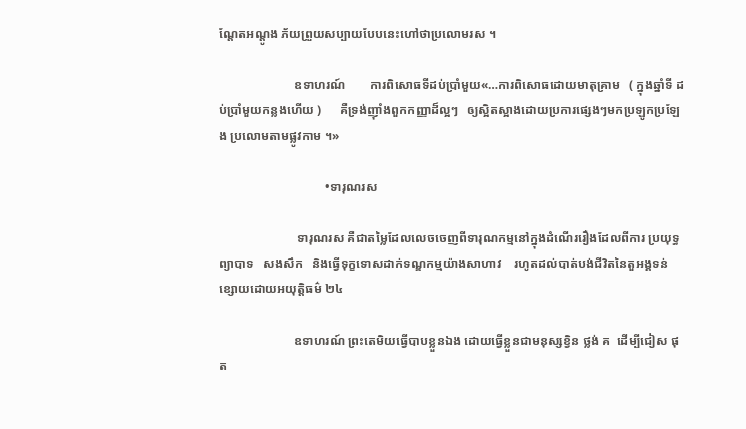ណ្តែតអណ្តូង ភ័យព្រួយសប្បាយបែបនេះហៅថាប្រលោមរស ។

                        ឧទាហរណ៍        ការពិសោធទីដប់ប្រាំមួយ«…ការពិសោធដោយមាតុគ្រាម   ( ក្នុងឆ្នាំទី ដប់ប្រាំមួយកន្លងហើយ )      គឺទ្រង់ញ៉ាំងពួកកញ្ញាដ៏ល្អៗ   ឲ្យស្អិតស្អាងដោយប្រការផ្សេងៗមកប្រឡូកប្រឡែង ប្រលោមតាមផ្លូវកាម ។»

                                  •ទារុណរស

                         ទារុណរស គឺជាតម្លៃដែលលេចចេញពីទារុណកម្មនៅក្នុងដំណើររឿងដែលពីការ ប្រយុទ្ធព្យាបាទ   សងសឹក   និងធ្វើទុក្ខទោសដាក់ទណ្ឌកម្មយ៉ាងសាហាវ    រហូតដល់បាត់បង់ជីវិតនៃតួអង្គទន់ ខ្សោយដោយអយុត្តិធម៌ ២៤

                        ឧទាហរណ៍ ព្រះតេមិយធ្វើបាបខ្លួនឯង ដោយធ្វើខ្លួនជាមនុស្សខ្វិន ថ្លង់ គ  ដើម្បីជៀស ផុត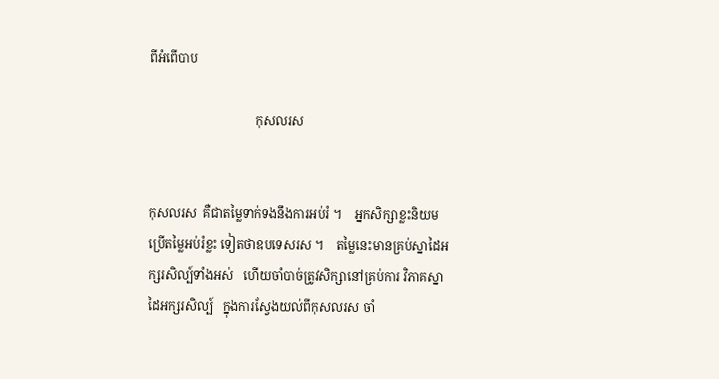ពីអំពើបាប

                                  កុសលរស


កុសលរស  គឺជាតម្លៃទាក់ទងនឹងការអប់រំ ។    អ្នកសិក្សាខ្លះនិយមប្រើតម្លៃអប់រំខ្លះ ទៀតថាឧបទេសរស ។    តម្លៃនេះមានគ្រប់ស្នាដៃអក្សរសិល្ប៍ទាំងអស់   ហើយចាំបាច់ត្រូវសិក្សានៅគ្រប់ការ វិភាគស្នាដៃអក្សរសិល្ប៍   ក្នុងការស្វែងយល់ពីកុសលរស ចាំ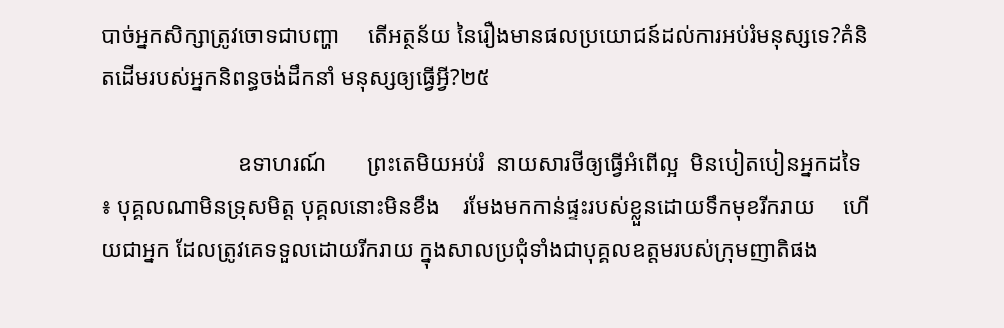បាច់អ្នកសិក្សាត្រូវចោទជាបញ្ហា     តើអត្ថន័យ នៃរឿងមានផលប្រយោជន៍ដល់ការអប់រំមនុស្សទេ?គំនិតដើមរបស់អ្នកនិពន្ធចង់ដឹកនាំ មនុស្សឲ្យធ្វើអ្វី?២៥

                        ឧទាហរណ៍       ព្រះតេមិយអប់រំ  នាយសារថីឲ្យធ្វើអំពើល្អ  មិនបៀតបៀនអ្នកដទៃ ៖ បុគ្គលណាមិនទ្រុសមិត្ត បុគ្គលនោះមិនខឹង    រមែងមកកាន់ផ្ទះរបស់ខ្លួនដោយទឹកមុខរីករាយ     ហើយជាអ្នក ដែលត្រូវគេទទួលដោយរីករាយ ក្នុងសាលប្រជុំទាំងជាបុគ្គលឧត្តមរបស់ក្រុមញាតិផង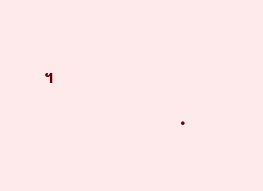។

                                  •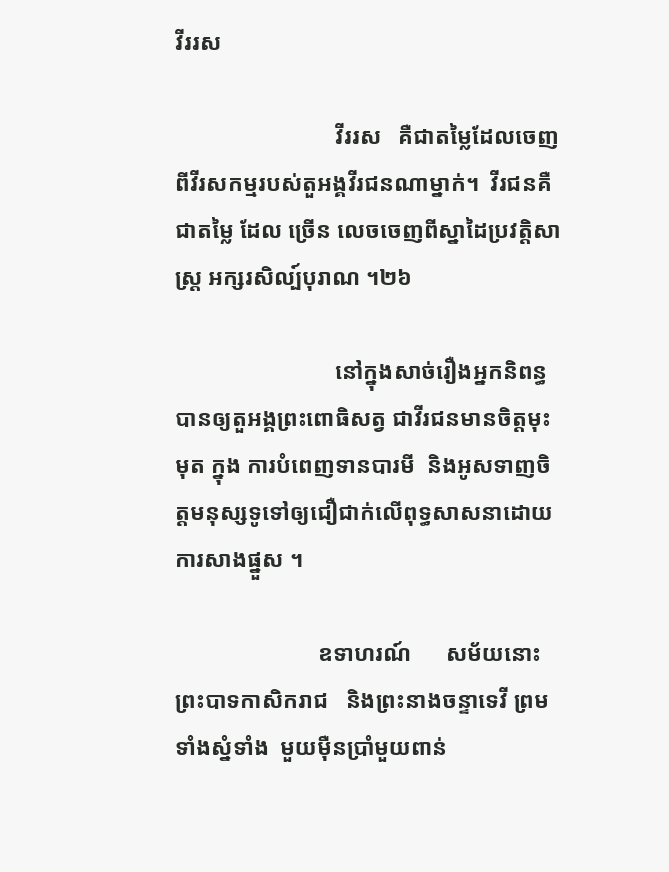វីររស

                            វីររស   គឺជាតម្លៃដែលចេញពីវីរសកម្មរបស់តួអង្គវីរជនណាម្នាក់។  វីរជនគឺជាតម្លៃ ដែល ច្រើន លេចចេញពីស្នាដៃប្រវត្តិសាស្រ្ត អក្សរសិល្ប៍បុរាណ ។២៦

                            នៅក្នុងសាច់រឿងអ្នកនិពន្ធបានឲ្យតួអង្គព្រះពោធិសត្វ ជាវីរជនមានចិត្តមុះមុត ក្នុង ការបំពេញទានបារមី  និងអូសទាញចិត្តមនុស្សទូទៅឲ្យជឿជាក់លើពុទ្ធសាសនាដោយការសាងផ្នួស ។

                         ឧទាហរណ៍      សម័យនោះព្រះបាទកាសិករាជ   និងព្រះនាងចន្ទាទេវី ព្រមទាំងស្នំទាំង  មួយម៉ឺនប្រាំមួយពាន់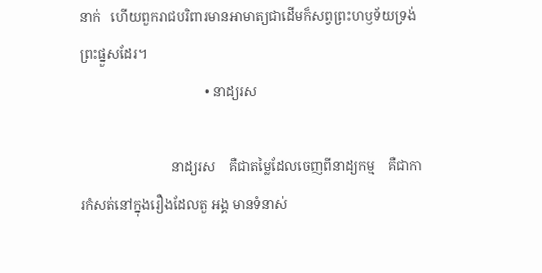នាក់   ហើយពួករាជបរិពារមានអាមាត្យជាដើមក៏សព្វព្រះហឫទ័យទ្រង់ព្រះផ្នួសដែរ។
                                     • នាដ្យរស

                           នាដ្យរស    គឺជាតម្លៃដែលចេញពីនាដ្យកម្ម    គឺជាការកំសត់នៅក្នុងរឿងដែលតួ អង្គ មានទំនាស់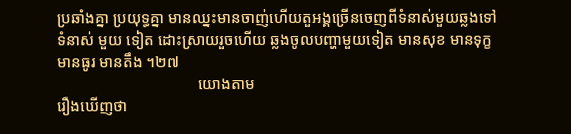ប្រឆាំងគ្នា ប្រយុទ្ធគ្នា មានឈ្នះមានចាញ់ហើយតួអង្គច្រើនចេញពីទំនាស់មួយឆ្លងទៅទំនាស់ មួយ ទៀត ដោះស្រាយរួចហើយ ឆ្លងចូលបញ្ហាមួយទៀត មានសុខ មានទុក្ខ មានធូរ មានតឹង ។២៧
                                    យោងតាម
រឿងឃើញថា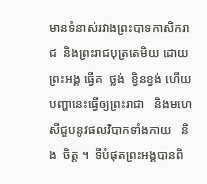មានទំនាស់រវាងព្រះបាទកាសិករាជ  និងព្រះរាជបុត្រតេមិយ ដោយព្រះអង្គ ធ្វើគ  ថ្លង់  ខ្វិនខ្វង់ ហើយបញ្ហានេះធ្វើឲ្យព្រះរាជា   និងមហេសីជួបនូវផលវិបាកទាំងកាយ   និង  ចិត្ត ។  ទីបំផុតព្រះអង្គបានពិ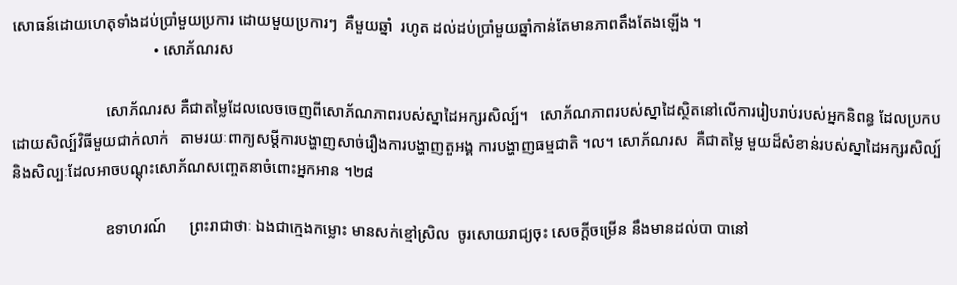សោធន៍ដោយហេតុទាំងដប់ប្រាំមួយប្រការ ដោយមួយប្រការៗ  គឺមួយឆ្នាំ  រហូត ដល់ដប់ប្រាំមួយឆ្នាំកាន់តែមានភាពតឹងតែងឡើង ។
                                    • សោភ័ណរស

                        សោភ័ណរស គឺជាតម្លៃដែលលេចចេញពីសោភ័ណភាពរបស់ស្នាដៃអក្សរសិល្ប៍។   សោភ័ណភាពរបស់ស្នាដៃស្ថិតនៅលើការរៀបរាប់របស់អ្នកនិពន្ធ ដែលប្រកបដោយសិល្ប៍វិធីមួយជាក់លាក់   តាមរយៈពាក្យសម្តីការបង្ហាញសាច់រឿងការបង្ហាញតួអង្គ ការបង្ហាញធម្មជាតិ ។ល។ សោភ័ណរស  គឺជាតម្លៃ មួយដ៏សំខាន់របស់ស្នាដៃអក្សរសិល្ប៍  និងសិល្បៈដែលអាចបណ្តុះសោភ័ណសញ្ចេតនាចំពោះអ្នកអាន ។២៨

                        ឧទាហរណ៍      ព្រះរាជាថាៈ ឯងជាក្មេងកម្លោះ មានសក់ខ្មៅស្រិល  ចូរសោយរាជ្យចុះ សេចក្តីចម្រើន នឹងមានដល់បា បានៅ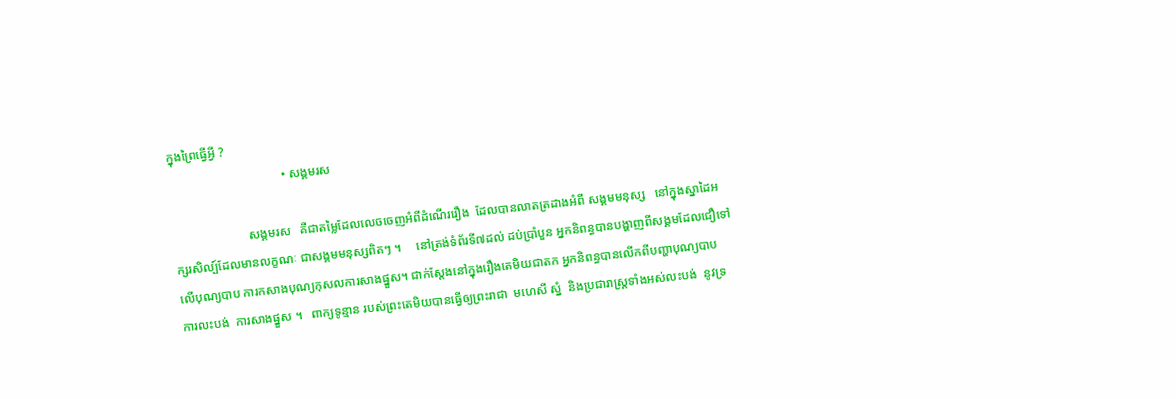ក្នុងព្រៃធ្វើអ្វី ?
                                    • សង្គមរស

                        សង្គមរស   គឺជាតម្លៃដែលលេចចេញអំពីដំណើររឿង  ដែលបានលាតត្រដាងអំពី សង្គមមនុស្ស   នៅក្នុងស្នាដៃអក្សរសិល្ប៍ដែលមានលក្ខណៈ ជាសង្គមមនុស្សពិតៗ ។     នៅត្រង់ទំព័រទី៧ដល់ ដប់ប្រាំបួន អ្នកនិពន្ធបានបង្ហាញពីសង្គមដែលជឿទៅលើបុណ្យបាប ការកសាងបុណ្យកុសលការសាងផ្នួស។ ជាក់ស្តែងនៅក្នុងរឿងតេមិយជាតក អ្នកនិពន្ធបានលើកពីបញ្ហាបុណ្យបាប  ការលះបង់  ការសាងផ្នួស ។   ពាក្យទូន្មាន របស់ព្រះតេមិយបានធ្វើឲ្យព្រះរាជា  មហេសី ស្នំ  និងប្រជារាស្រ្តទាំងអស់លះបង់  នូវទ្រ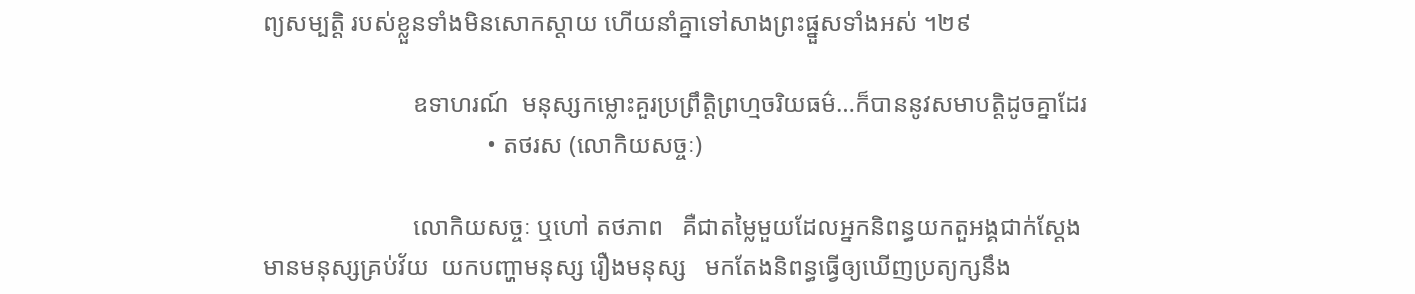ព្យសម្បត្តិ របស់ខ្លួនទាំងមិនសោកស្តាយ ហើយនាំគ្នាទៅសាងព្រះផ្នួសទាំងអស់ ។២៩

                        ឧទាហរណ៍  មនុស្សកម្លោះគួរប្រព្រឹត្តិព្រហ្មចរិយធម៌…ក៏បាននូវសមាបត្តិដូចគ្នាដែរ
                                    • តថរស (លោកិយសច្ចៈ)

                        លោកិយសច្ចៈ ឬហៅ តថភាព   គឺជាតម្លៃមួយដែលអ្នកនិពន្ធយកតួអង្គជាក់ស្តែង មានមនុស្សគ្រប់វ័យ  យកបញ្ហាមនុស្ស រឿងមនុស្ស   មកតែងនិពន្ធធ្វើឲ្យឃើញប្រត្យក្សនឹង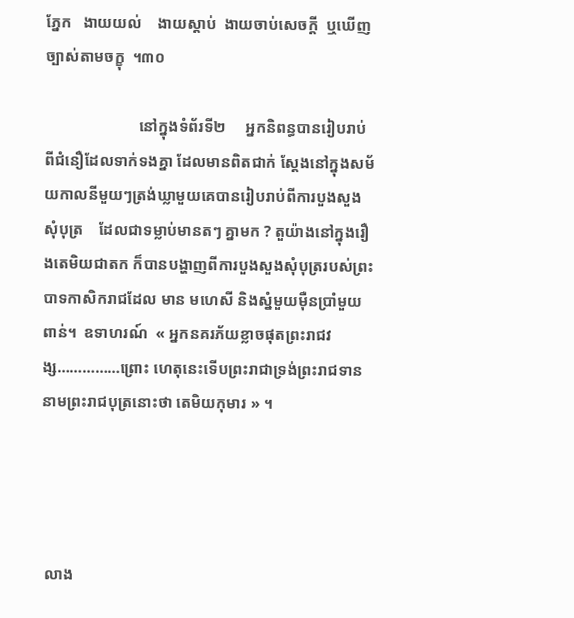ភ្នែក   ងាយយល់    ងាយស្តាប់  ងាយចាប់សេចក្តី  ឬឃើញច្បាស់តាមចក្ខុ  ។៣០

                        នៅក្នុងទំព័រទី២     អ្នកនិពន្ធបានរៀបរាប់ពីជំនឿដែលទាក់ទងគ្នា ដែលមានពិតជាក់ ស្តែងនៅក្នុងសម័យកាលនីមួយៗត្រង់ឃ្លាមួយគេបានរៀបរាប់ពីការបួងសួងសុំបុត្រ    ដែលជាទម្លាប់មានតៗ គ្នាមក ? តួយ៉ាងនៅក្នុងរឿងតេមិយជាតក ក៏បានបង្ហាញពីការបួងសួងសុំបុត្ររបស់ព្រះបាទកាសិករាជដែល មាន មហេសី និងស្នំមួយម៉ឺនប្រាំមួយពាន់។  ឧទាហរណ៍  « អ្នកនគរភ័យខ្លាចផុតព្រះរាជវង្ស……………ព្រោះ ហេតុនេះទើបព្រះរាជាទ្រង់ព្រះរាជទាននាមព្រះរាជបុត្រនោះថា តេមិយកុមារ » ។




 លាង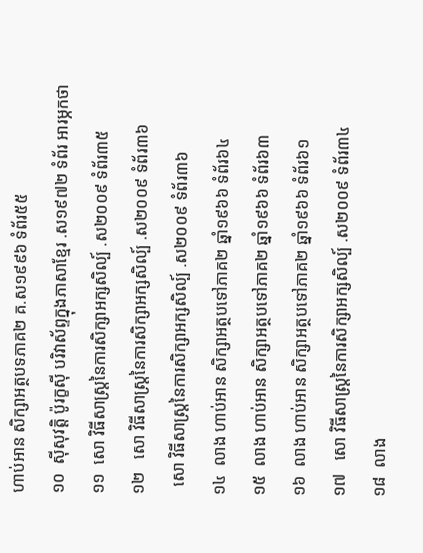ហាប់អាន សិក្សាអត្ថបទភាគ២ គ.ស១៩៩៦ ទំព័រ៥៥
១០  ស៊ីសុវត្តិ ប៉ូរក្ខស៊ី បរិវាស័ព្ទក្នុងភាសាខ្មែរ .ស១៩៧២ ទំព័រ អារម្ភកថា
១១  សោ វិធីសាស្រ្តនៃការសិក្សាអក្សសិល្ប៍ .ស២០០៩ ទំព័រ៣៥
១២   សោ វិធីសាស្រ្តនៃការសិក្សាអក្សសិល្ប៍ .ស២០០៩ ទំព័រ៣៦
  សោ វិធីសាស្រ្តនៃការសិក្សាអក្សសិល្ប៍ .ស២០០៩ ទំព័រ៣៦
១៤  លាង ហាប់អាន សិក្សាអត្ថបទៅភាគ២ ឆ្នាំ១៩៦៦ ទំព័រ៦៤
១៥  លាង ហាប់អាន សិក្សាអត្ថបទៅភាគ២ ឆ្នាំ១៩៦៦ ទំព័រ៦៣
១៦  លាង ហាប់អាន សិក្សាអត្ថបទៅភាគ២ ឆ្នាំ១៩៦៦ ទំព័រ៦១
១៧   សោ វិធីសាស្រ្តនៃការសិក្សាអក្សសិល្ប៍ .ស២០០៩ ទំព័រ៣៤
១៨  លាង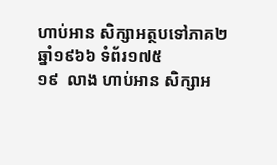ហាប់អាន សិក្សាអត្ថបទៅភាគ២ ឆ្នាំ១៩៦៦ ទំព័រ១៧៥
១៩  លាង ហាប់អាន សិក្សាអ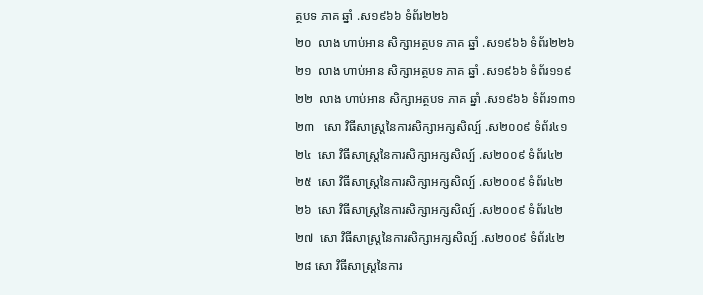ត្ថបទ ភាគ ឆ្នាំ .ស១៩៦៦ ទំព័រ២២៦
២០  លាង ហាប់អាន សិក្សាអត្ថបទ ភាគ ឆ្នាំ .ស១៩៦៦ ទំព័រ២២៦
២១  លាង ហាប់អាន សិក្សាអត្ថបទ ភាគ ឆ្នាំ .ស១៩៦៦ ទំព័រ១១៩
២២  លាង ហាប់អាន សិក្សាអត្ថបទ ភាគ ឆ្នាំ .ស១៩៦៦ ទំព័រ១៣១
២៣   សោ វិធីសាស្រ្តនៃការសិក្សាអក្សសិល្ប៍ .ស២០០៩ ទំព័រ៤១
២៤  សោ វិធីសាស្រ្តនៃការសិក្សាអក្សសិល្ប៍ .ស២០០៩ ទំព័រ៤២
២៥  សោ វិធីសាស្រ្តនៃការសិក្សាអក្សសិល្ប៍ .ស២០០៩ ទំព័រ៤២
២៦  សោ វិធីសាស្រ្តនៃការសិក្សាអក្សសិល្ប៍ .ស២០០៩ ទំព័រ៤២
២៧  សោ វិធីសាស្រ្តនៃការសិក្សាអក្សសិល្ប៍ .ស២០០៩ ទំព័រ៤២
២៨ សោ វិធីសាស្រ្តនៃការ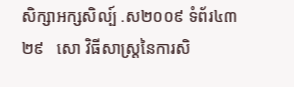សិក្សាអក្សសិល្ប៍ .ស២០០៩ ទំព័រ៤៣
២៩   សោ វិធីសាស្រ្តនៃការសិ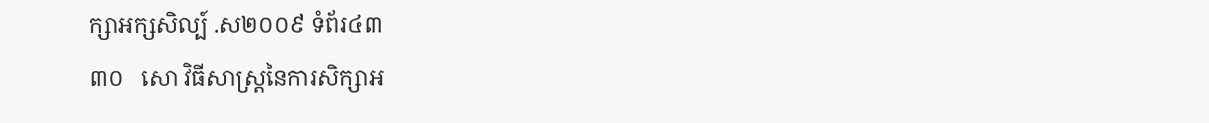ក្សាអក្សសិល្ប៍ .ស២០០៩ ទំព័រ៤៣
៣០   សោ វិធីសាស្រ្តនៃការសិក្សាអ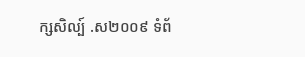ក្សសិល្ប៍ .ស២០០៩ ទំព័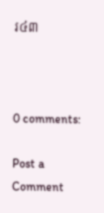រ៤៣



0 comments:

Post a Comment